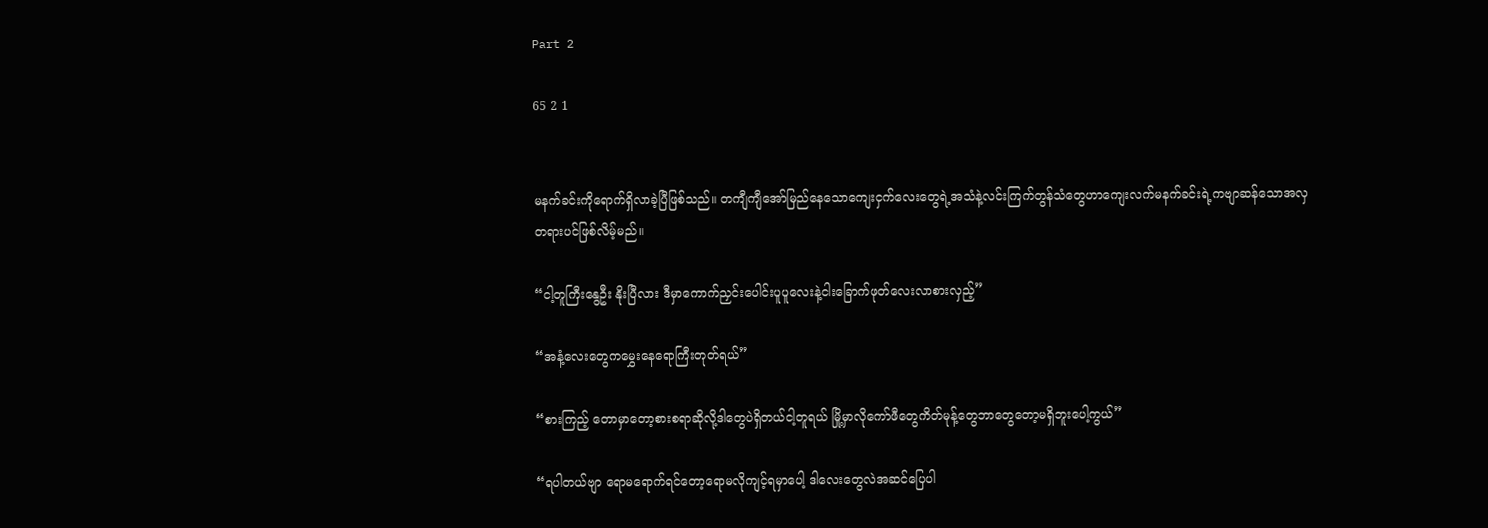Part 2

65 2 1


မနက်ခင်းကိုရောက်ရှိလာခဲ့ပြီဖြစ်သည်။ တကျီကျီအော်မြည်နေသောကျေးငှက်လေးတွေရဲ့အသံနဲ့လင်းကြက်တွန်သံတွေဟာကျေးလက်မနက်ခင်းရဲ့ကဗျာဆန်သောအလှတရားပင်ဖြစ်လိမ့်မည်။

“ငါ့တူကြီးနွေဦး နိုးပြီလား ဒီမှာကောက်ညှင်းပေါင်းပူပူလေးနဲ့ငါးခြောက်ဖုတ်လေးလာစားလှည့်”

“အနံ့လေးတွေကမွှေးနေရောကြီးတုတ်ရယ်”

“စားကြည့် တောမှာတော့စားစရာဆိုလို့ဒါတွေပဲရှိတယ်ငါ့တူရယ် မြို့မှာလိုကော်ဖီတွေကိတ်မုန့်တွေဘာတွေတော့မရှိဘူးပေါ့ကွယ်”

“ရပါတယ်ဗျာ ရောမရောက်ရင်တော့ရောမလိုကျင့်ရမှာပေါ့ ဒါလေးတွေလဲအဆင်ပြေပါ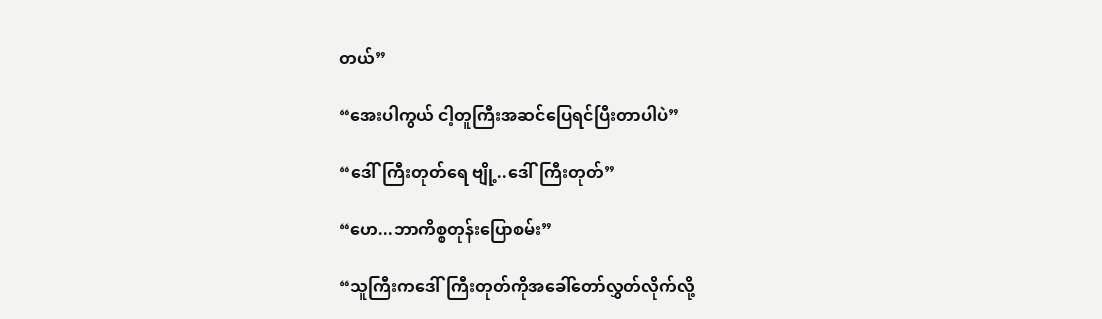တယ်”

“အေးပါကွယ် ငါ့တူကြီးအဆင်ပြေရင်ပြီးတာပါပဲ”

“ဒေါ်ကြီးတုတ်ရေ ဗျို့..ဒေါ်ကြီးတုတ်”

“ဟေ...ဘာကိစ္စတုန်းပြောစမ်း”

“သူကြီးကဒေါ်ကြီးတုတ်ကိုအခေါ်တော်လွှတ်လိုက်လို့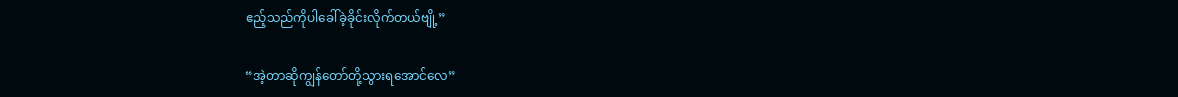ဧည့်သည်ကိုပါခေါ်ခဲ့ခိုင်းလိုက်တယ်ဗျို့”

“အဲ့တာဆိုကျွန်တော်တို့သွားရအောင်လေ”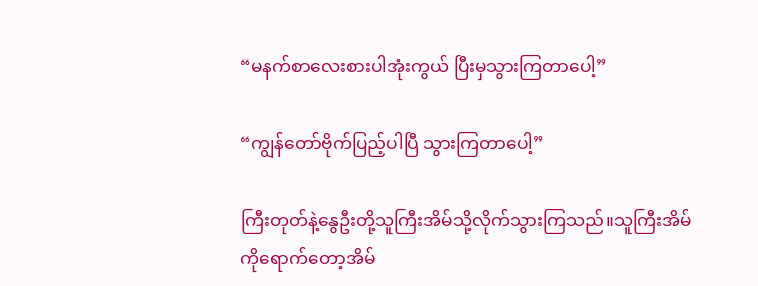“မနက်စာလေးစားပါအုံးကွယ် ပြီးမှသွားကြတာပေါ့”

“ကျွန်တော်ဗိုက်ပြည့်ပါပြီ သွားကြတာပေါ့”

ကြီးတုတ်နဲ့နွေဦးတို့သူကြီးအိမ်သို့လိုက်သွားကြသည်။သူကြီးအိမ်ကိုရောက်တော့အိမ်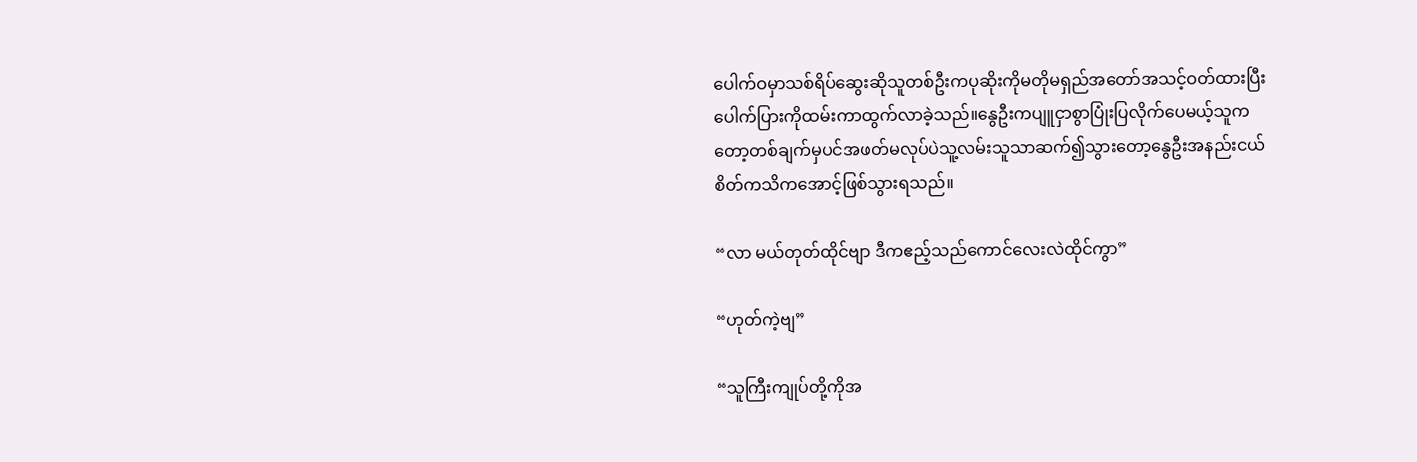ပေါက်ဝမှာသစ်ရိပ်ဆွေးဆိုသူတစ်ဦးကပုဆိုးကိုမတိုမရှည်အတော်အသင့်ဝတ်ထားပြီးပေါက်ပြားကိုထမ်းကာထွက်လာခဲ့သည်။နွေဦးကပျူငှာစွာပြုံးပြလိုက်ပေမယ့်သူကတော့တစ်ချက်မှပင်အဖတ်မလုပ်ပဲသူ့လမ်းသူသာဆက်၍သွားတော့နွေဦးအနည်းငယ်စိတ်ကသိကအောင့်ဖြစ်သွားရသည်။

“လာ မယ်တုတ်ထိုင်ဗျာ ဒီကဧည့်သည်ကောင်လေးလဲထိုင်ကွာ”

“ဟုတ်ကဲ့ဗျ”

“သူကြီးကျုပ်တို့ကိုအ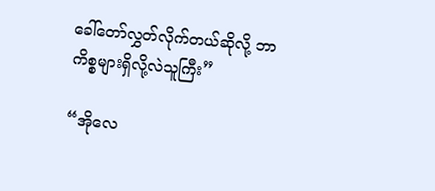ခေါ်တော်လွှတ်လိုက်တယ်ဆိုလို့ ဘာကိစ္စများရှိလို့လဲသူကြီး”

“အိုလေ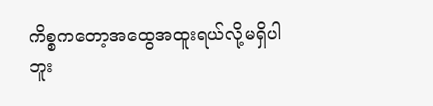ကိစ္စကတော့အထွေအထူးရယ်လို့မရှိပါဘူး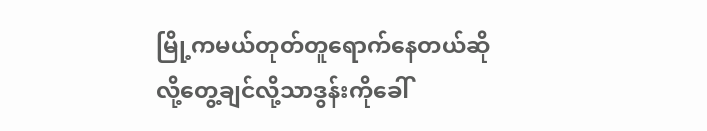မြို့ကမယ်တုတ်တူရောက်နေတယ်ဆိုလို့တွေ့ချင်လို့သာဒွန်းကိုခေါ်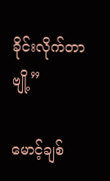ခိုင်းလိုက်တာဗျို့”

မောင့်ချစ်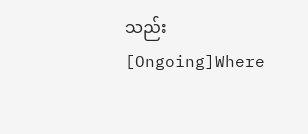သည်း[Ongoing]Where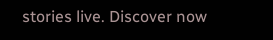stories live. Discover now